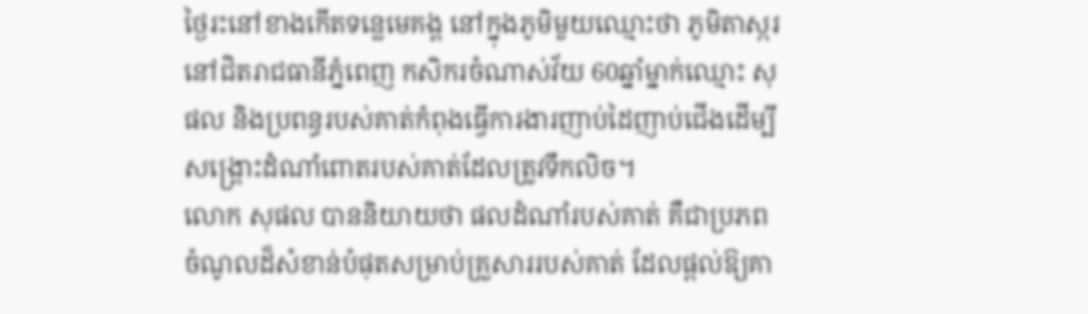ថ្ងៃរះនៅខាងកើតទន្លេមេគង្គ នៅក្នុងភូមិមួយឈ្មោះថា ភូមិតាស្ករ នៅជិតរាជធានីភ្នំពេញ កសិករចំណាស់វ័យ 60ឆ្នាំម្នាក់ឈ្មោះ សុផល និងប្រពន្ធរបស់គាត់កំពុងធ្វើការងារញាប់ដៃញាប់ជើងដើម្បីសង្គ្រោះដំណាំពោតរបស់គាត់ដែលត្រូវទឹកលិច។
លោក សុផល បាននិយាយថា ផលដំណាំរបស់គាត់ គឺជាប្រភពចំណូលដ៏សំខាន់បំផុតសម្រាប់គ្រួសាររបស់គាត់ ដែលផ្តល់ឱ្យគា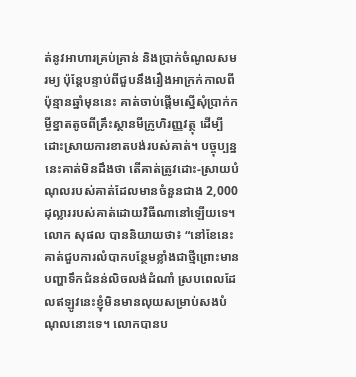ត់នូវអាហារគ្រប់គ្រាន់ និងប្រាក់ចំណូលសមរម្យ ប៉ុន្តែបន្ទាប់ពីជួបនឹងរឿងអាក្រក់កាលពីប៉ុន្មានឆ្នាំមុននេះ គាត់ចាប់ផ្តើមស្នើសុំប្រាក់កម្ចីខ្នាតតូចពីគ្រឹះស្ថានមីក្រូហិរញ្ញវត្ថុ ដើម្បីដោះស្រាយការខាតបង់របស់គាត់។ បច្ចុប្បន្ននេះគាត់មិនដឹងថា តើគាត់ត្រូវដោះ-ស្រាយបំណុលរបស់គាត់ដែលមានចំនួនជាង 2,000ដុល្លាររបស់គាត់ដោយវិធីណានៅឡើយទេ។
លោក សុផល បាននិយាយថា៖ “នៅខែនេះគាត់ជួបការលំបាកបន្ថែមខ្លាំងជាថ្មីព្រោះមានបញ្ហាទឹកជំនន់លិចលង់ដំណាំ ស្របពេលដែលឥឡូវនេះខ្ញុំមិនមានលុយសម្រាប់សងបំណុលនោះទេ។ លោកបានប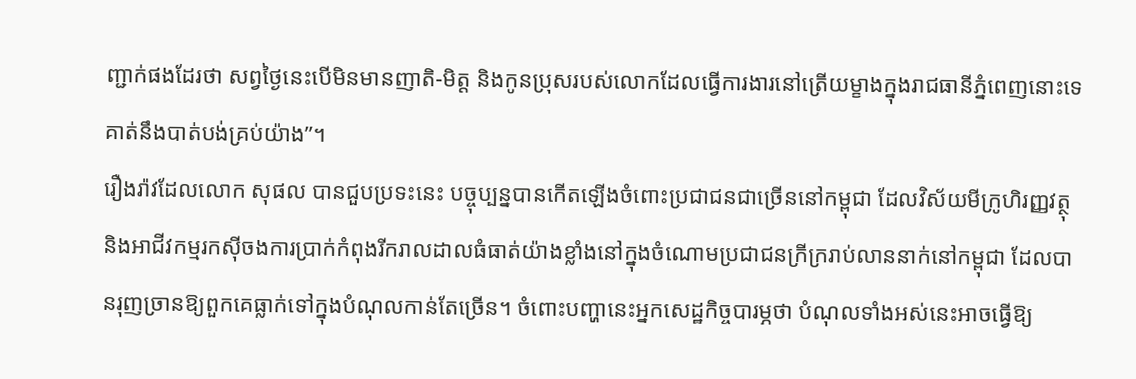ញ្ជាក់ផងដែរថា សព្វថ្ងៃនេះបើមិនមានញាតិ-មិត្ត និងកូនប្រុសរបស់លោកដែលធ្វើការងារនៅត្រើយម្ខាងក្នុងរាជធានីភ្នំពេញនោះទេ គាត់នឹងបាត់បង់គ្រប់យ៉ាង”។
រឿងរ៉ាវដែលលោក សុផល បានជួបប្រទះនេះ បច្ចុប្បន្នបានកើតឡើងចំពោះប្រជាជនជាច្រើននៅកម្ពុជា ដែលវិស័យមីក្រូហិរញ្ញវត្ថុ និងអាជីវកម្មរកស៊ីចងការប្រាក់កំពុងរីករាលដាលធំធាត់យ៉ាងខ្លាំងនៅក្នុងចំណោមប្រជាជនក្រីក្ររាប់លាននាក់នៅកម្ពុជា ដែលបានរុញច្រានឱ្យពួកគេធ្លាក់ទៅក្នុងបំណុលកាន់តែច្រើន។ ចំពោះបញ្ហានេះអ្នកសេដ្ឋកិច្ចបារម្ភថា បំណុលទាំងអស់នេះអាចធ្វើឱ្យ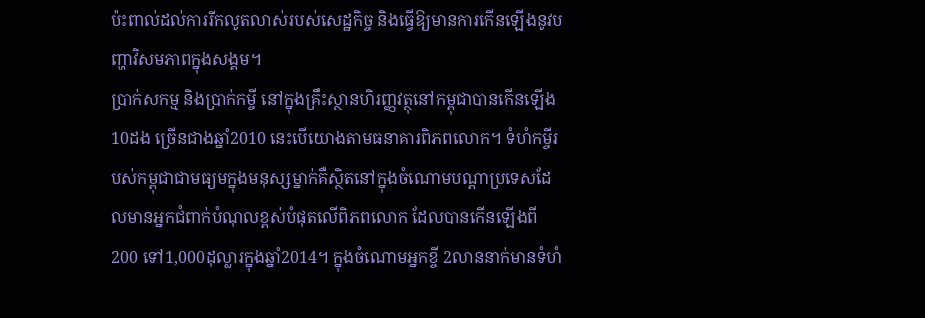ប៉ះពាល់ដល់ការរីកលូតលាស់របស់សេដ្ឋកិច្ច និងធ្វើឱ្យមានការកើនឡើងនូវបញ្ហាវិសមភាពក្នុងសង្គម។
ប្រាក់សកម្ម និងប្រាក់កម្ចី នៅក្នុងគ្រឹះស្ថានហិរញ្ញវត្ថុនៅកម្ពុជាបានកើនឡើង 10ដង ច្រើនជាងឆ្នាំ2010 នេះបើយោងតាមធនាគារពិភពលោក។ ទំហំកម្ចីរបស់កម្ពុជាជាមធ្យមក្នុងមនុស្សម្នាក់គឺស្ថិតនៅក្នុងចំណោមបណ្ដាប្រទេសដែលមានអ្នកជំពាក់បំណុលខ្ពស់បំផុតលើពិភពលោក ដែលបានកើនឡើងពី200 ទៅ1,000ដុល្លារក្នុងឆ្នាំ2014។ ក្នុងចំណោមអ្នកខ្ចី 2លាននាក់មានទំហំ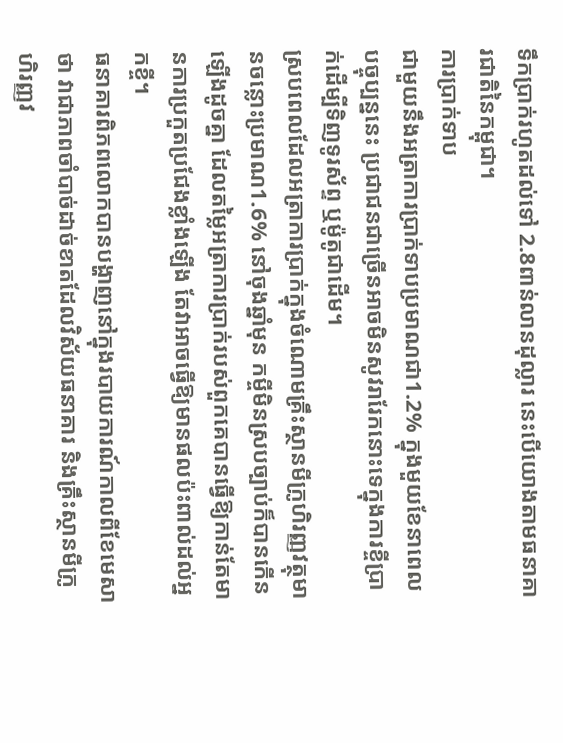ទឹកប្រាក់រហូតដល់ទៅ 2.8ពាន់លានដុល្លារ នេះបើយោងតាមធនាគារជាតិនៃកម្ពុជា។
ការប្រាក់ទាប
ជាមួយនឹងអត្រាការប្រាក់ទាបប្រមាណជា1.2% ក្នុងមួយខែនាពេលបច្ចុប្បន្ននេះ ប្រជាជនជាច្រើនអាចមិនសូវរារែកនោះទេក្នុងការខ្ចីប្រាក់ដើម្បីទិញទូរស័ព្ទ ឬម៉ូតូជាដើម។
ស្របពេលដែលអត្រាការប្រាក់ក្នុងចំណោមគ្រឹះស្ថានមីក្រូហិរញ្ញវត្ថុមានចន្លោះប្រមាណ1.6% នៅចុងឆ្នាំមុន កម្ចីមិនស្របច្បាប់ក៏បានកើនឡើងដូចគ្នា ដែលតម្លៃអត្រាការប្រាក់របស់ពួកគេបានធ្វើឱ្យកាន់តែមានការប្រកួតប្រជែងខ្លាំងឡើង តែវាអាចធ្វើឱ្យមានផលប៉ះពាល់ដល់អ្នកខ្ចី។
ធនាគារពិភពលោកបានបង្ហាញនៅក្នុងរបាយការណ៍កាលពីខែមេសាថា វាជាភាពចាំបាច់ដាច់ខាតដែលវិស័យធនាគារ និងគ្រឹះស្ថានមីក្រូហិរញ្ញវ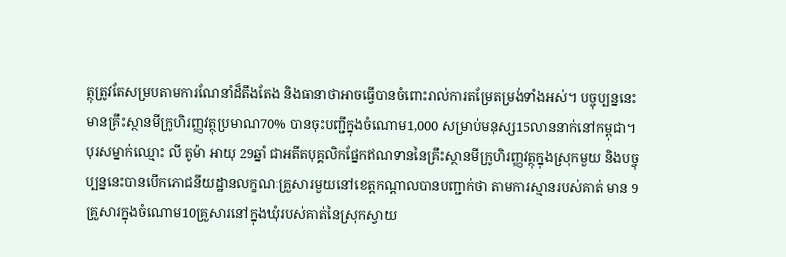ត្ថុត្រូវតែសម្របតាមការណែនាំដ៏តឹងតែង និងធានាថាអាចធ្វើបានចំពោះរាល់ការតម្រែតម្រង់ទាំងអស់។ បច្ចុប្បន្ននេះ មានគ្រឹះស្ថានមីក្រូហិរញ្ញវត្ថុប្រមាណ70% បានចុះបញ្ជីក្នុងចំណោម1,000 សម្រាប់មនុស្ស15លាននាក់នៅកម្ពុជា។
បុរសម្នាក់ឈ្មោះ លី តូម៉ា អាយុ 29ឆ្នាំ ជាអតីតបុគ្គលិកផ្នែកឥណទាននៃគ្រឹះស្ថានមីក្រូហិរញ្ញវត្ថុក្នុងស្រុកមួយ និងបច្ចុប្បន្ននេះបានបើកភោជនីយដ្ឋានលក្ខណៈគ្រួសារមួយនៅខេត្តកណ្តាលបានបញ្ជាក់ថា តាមការស្មានរបស់គាត់ មាន 9គ្រួសារក្នុងចំណោម10គ្រួសារនៅក្នុងឃុំរបស់គាត់នៃស្រុកស្វាយ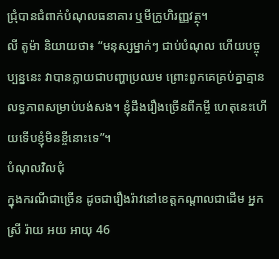ជ្រុំបានជំពាក់បំណុលធនាគារ ឬមីក្រូហិរញ្ញវត្ថុ។
លី តូម៉ា និយាយថា៖ “មនុស្សម្នាក់ៗ ជាប់បំណុល ហើយបច្ចុប្បន្ននេះ វាបានក្លាយជាបញ្ហាប្រឈម ព្រោះពួកគេគ្រប់គ្នាគ្មានលទ្ធភាពសម្រាប់បង់សង។ ខ្ញុំដឹងរឿងច្រើនពីកម្ចី ហេតុនេះហើយទើបខ្ញុំមិនខ្ចីនោះទេ”។
បំណុលវិលជុំ
ក្នុងករណីជាច្រើន ដូចជារឿងរ៉ាវនៅខេត្តកណ្តាលជាដើម អ្នកស្រី រ៉ាយ អយ អាយុ 46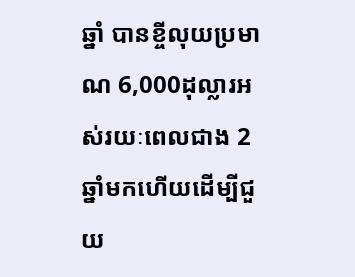ឆ្នាំ បានខ្ចីលុយប្រមាណ 6,000ដុល្លារអស់រយៈពេលជាង 2ឆ្នាំមកហើយដើម្បីជួយ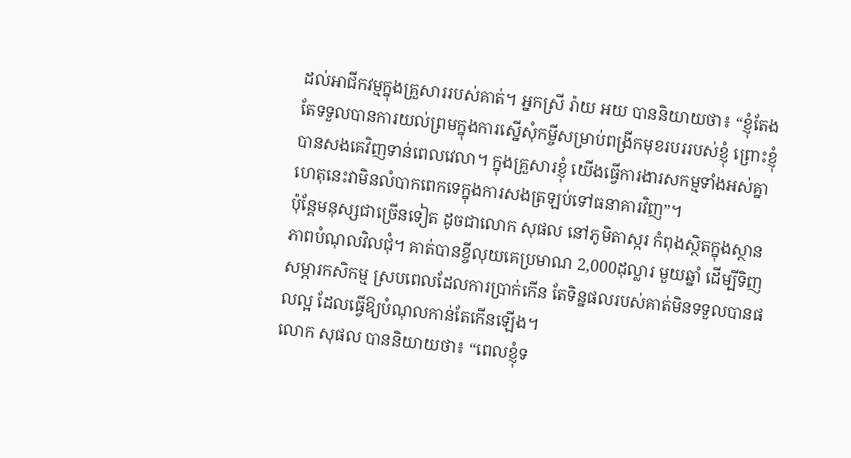ដល់អាជីកវម្មក្នុងគ្រួសាររបស់គាត់។ អ្នកស្រី រ៉ាយ អយ បាននិយាយថា៖ “ខ្ញុំតែងតែទទួលបានការយល់ព្រមក្នុងការស្នើសុំកម្ចីសម្រាប់ពង្រីកមុខរបររបស់ខ្ញុំ ព្រោះខ្ញុំបានសងគេវិញទាន់ពេលវេលា។ ក្នុងគ្រួសារខ្ញុំ យើងធ្វើការងារសកម្មទាំងអស់គ្នា ហេតុនេះវាមិនលំបាកពេកទេក្នុងការសងត្រឡប់ទៅធនាគារវិញ”។
ប៉ុន្តែមនុស្សជាច្រើនទៀត ដូចជាលោក សុផល នៅភូមិតាស្ករ កំពុងស្ថិតក្នុងស្ថានភាពបំណុលវិលជុំ។ គាត់បានខ្ចីលុយគេប្រមាណ 2,000ដុល្លារ មួយឆ្នាំ ដើម្បីទិញសម្ភារកសិកម្ម ស្របពេលដែលការប្រាក់កើន តែទិន្នផលរបស់គាត់មិនទទួលបានផលល្អ ដែលធ្វើឱ្យបំណុលកាន់តែកើនឡើង។
លោក សុផល បាននិយាយថា៖ “ពេលខ្ញុំទ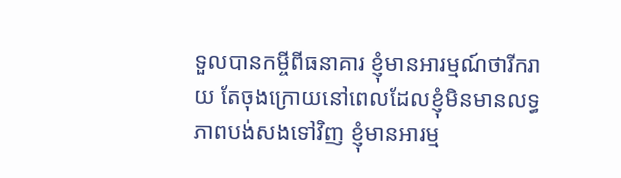ទួលបានកម្ចីពីធនាគារ ខ្ញុំមានអារម្មណ៍ថារីករាយ តែចុងក្រោយនៅពេលដែលខ្ញុំមិនមានលទ្ធភាពបង់សងទៅវិញ ខ្ញុំមានអារម្ម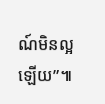ណ៍មិនល្អឡើយ”៕